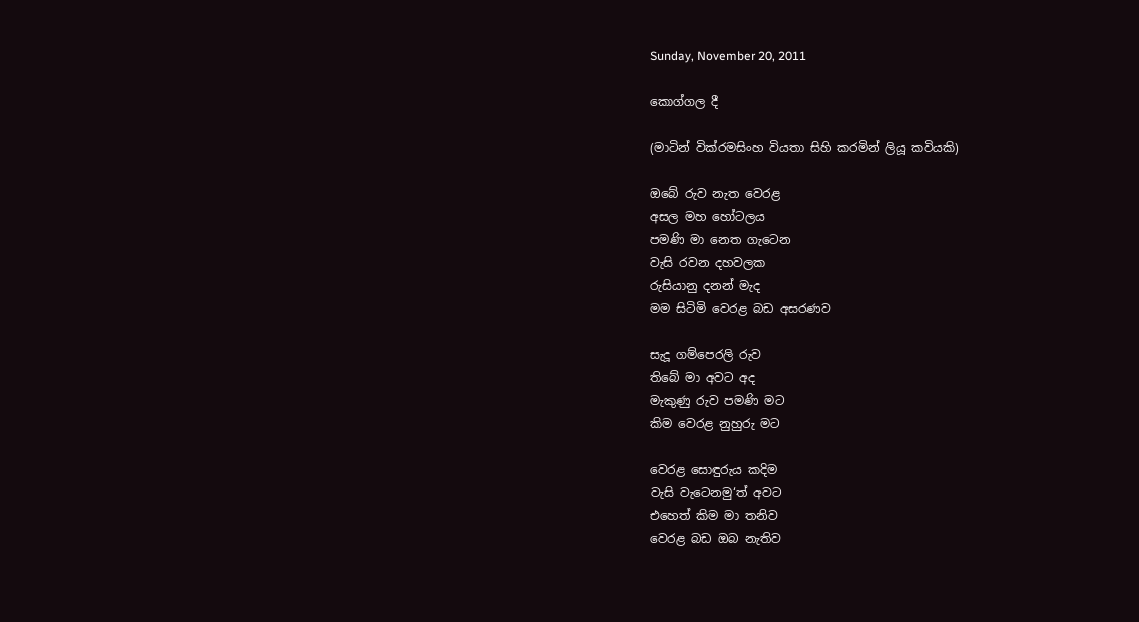Sunday, November 20, 2011

කොග්ගල දී

(මාටින් වික්රමසිංහ වියතා සිහි කරමින් ලියූ කවියකි)

ඔබේ රුව නැත වෙරළ
අසල මහ හෝටලය
පමණි මා නෙත ගැටෙන
වැසි රවන දහවලක
රුසියානු දනන් මැද
මම සිටිමි වෙරළ බඩ අසරණව

සැදූ ගම්පෙරලි රුව
තිබේ මා අවට අද
මැකුණු රුව පමණි මට
කිම වෙරළ නුහුරු මට

වෙරළ සොඳුරුය කදිම
වැසි වැටෙනමු‘ත් අවට
එහෙත් කිම මා තනිව
වෙරළ බඩ ඔබ නැතිව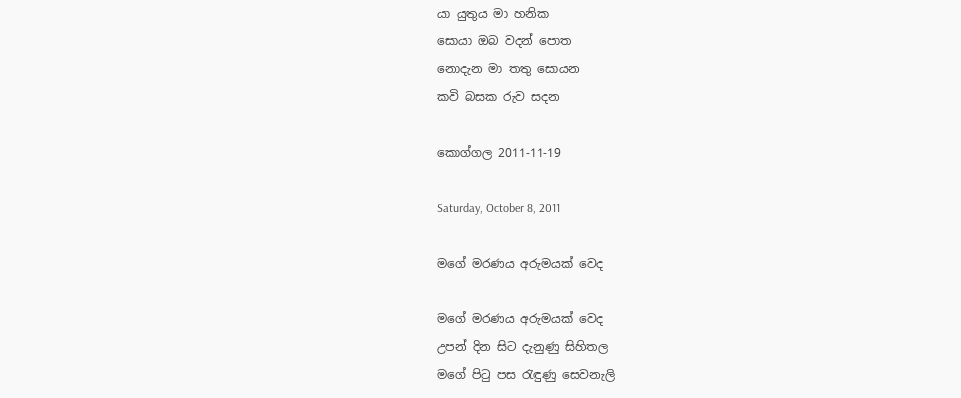යා යුතුය මා හනික
සොයා ඔබ වදන් පොත
නොදැන මා තතු සොයන
කවි බසක රුව සදන

කොග්ගල 2011-11-19

Saturday, October 8, 2011

මගේ මරණය අරුමයක් වෙද

මගේ මරණය අරුමයක් වෙද
උපන් දින සිට දැනුණු සිහිතල
මගේ පිටු පස රැඳුණු සෙවනැලි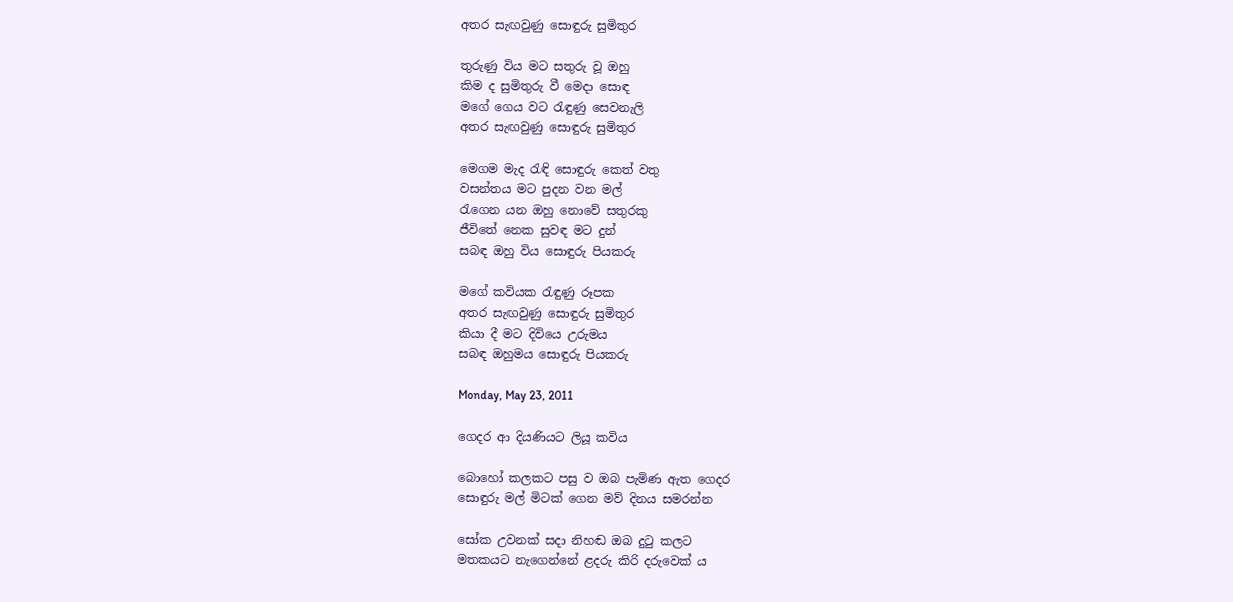අතර සැඟවුණු සොඳුරු සුමිතුර

තුරුණු විය මට සතුරු වූ ඔහු
කිම ද සුමිතුරු වී මෙදා සොඳ
මගේ ගෙය වට රැඳුණු සෙවනැලි
අතර සැඟවුණු සොඳුරු සුමිතුර

මෙගම මැද රැඳි සොඳුරු කෙත් වතු
වසන්තය මට පුදන වන මල්
රැගෙන යන ඔහු නොවේ සතුරකු
ජීවිතේ නෙක සුවඳ මට දුන්
සබඳ ඔහු විය සොඳුරු පියකරු

මගේ කවියක රැඳුණු රූපක
අතර සැඟවුණු සොඳුරු සුමිතුර
කියා දී මට දිවියෙ උරුමය
සබඳ ඔහුමය සොඳුරු පියකරු

Monday, May 23, 2011

ගෙදර ආ දියණියට ලියූ කවිය

බොහෝ කලකට පසු ව ඔබ පැමිණ ඇත ගෙදර
සොඳුරු මල් මිටක් ගෙන මව් දිනය සමරන්න

සෝක උවනක් සදා නිහඬ ඔබ දුටු කලට
මතකයට නැගෙන්නේ ළදරු කිරි දරුවෙක් ය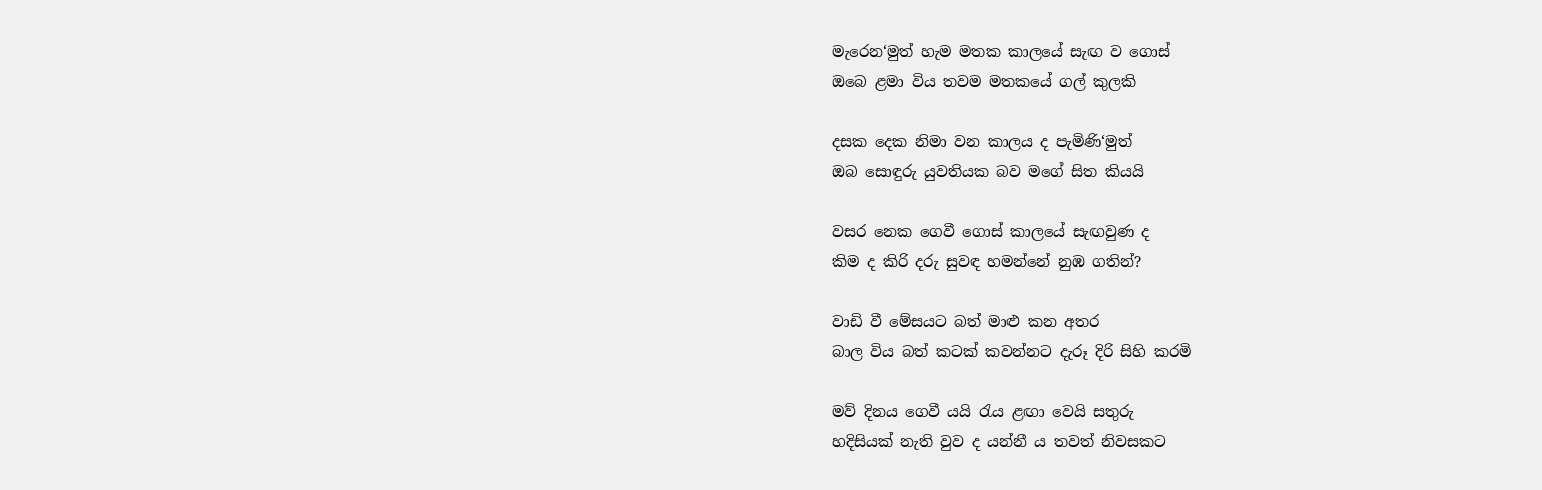මැරෙන‘මුත් හැම මතක කාලයේ සැඟ ව ගොස්
ඔබෙ ළමා විය තවම මතකයේ ගල් කුලකි

දසක දෙක නිමා වන කාලය ද පැමිණි‘මුත්
ඔබ සොඳුරු යුවතියක බව මගේ සිත කියයි

වසර නෙක ගෙවී ගොස් කාලයේ සැඟවුණ ද
කිම ද කිරි දරු සුවඳ හමන්නේ නුඹ ගතින්?

වාඩි වී මේසයට බත් මාළු කන අතර
බාල විය බත් කටක් කවන්නට දැරූ දිරි සිහි කරමි

මව් දිනය ගෙවී යයි රැය ළඟා වෙයි සතුරු
හදිසියක් නැති වුව ද යන්නී ය තවත් නිවසකට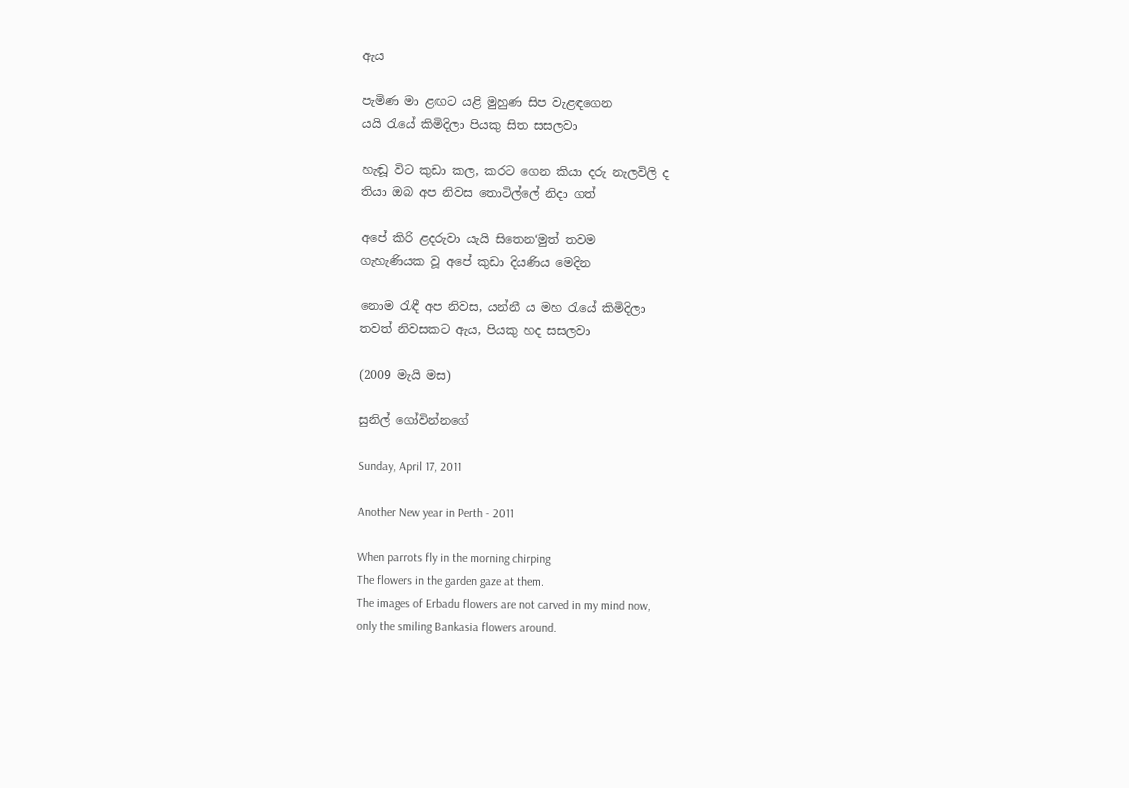ඇය

පැමිණ මා ළඟට යළි මුහුණ සිප වැළඳගෙන
යයි රැයේ කිමිදිලා පියකු සිත සසලවා

හැඬූ විට කුඩා කල, කරට ගෙන කියා දරු නැලවිලි ද
තියා ඔබ අප නිවස තොටිල්ලේ නිදා ගත්

අපේ කිරි ළදරුවා යැයි සිතෙන‘මුත් තවම
ගැහැණියක වූ අපේ කුඩා දියණිය මෙදින

නොම රැඳී අප නිවස, යන්නී ය මහ රැයේ කිමිදිලා
තවත් නිවසකට ඇය, පියකු හද සසලවා

(2009 මැයි මස)

සුනිල් ගෝවින්නගේ

Sunday, April 17, 2011

Another New year in Perth - 2011

When parrots fly in the morning chirping
The flowers in the garden gaze at them.
The images of Erbadu flowers are not carved in my mind now,
only the smiling Bankasia flowers around.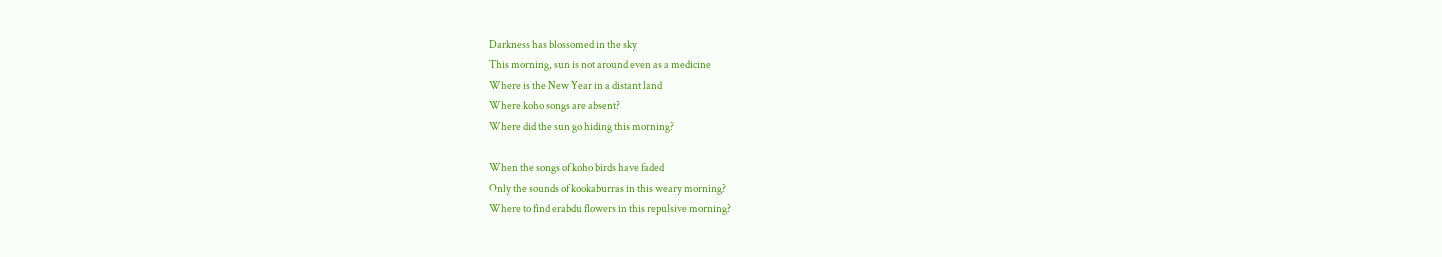Darkness has blossomed in the sky
This morning, sun is not around even as a medicine
Where is the New Year in a distant land
Where koho songs are absent?
Where did the sun go hiding this morning?

When the songs of koho birds have faded
Only the sounds of kookaburras in this weary morning?
Where to find erabdu flowers in this repulsive morning?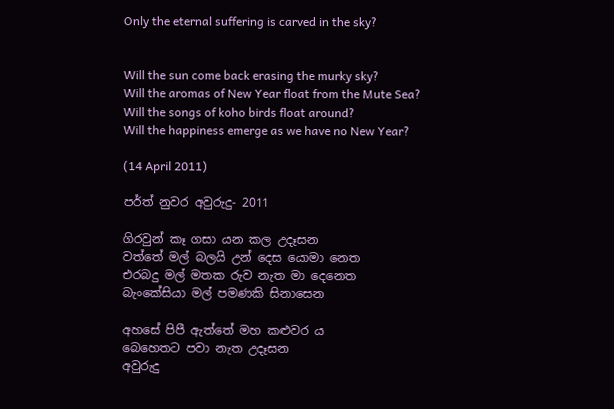Only the eternal suffering is carved in the sky?


Will the sun come back erasing the murky sky?
Will the aromas of New Year float from the Mute Sea?
Will the songs of koho birds float around?
Will the happiness emerge as we have no New Year?

(14 April 2011)

පර්ත් නුවර අවුරුදු- 2011

ගිරවුන් කෑ ගසා යන කල උදෑසන
වත්තේ මල් බලයි උන් දෙස යොමා නෙත
එරබදු මල් මතක රුව නැත මා දෙනෙත
බැංකේසියා මල් පමණකි සිනාසෙන

අහසේ පිපී ඇත්තේ මහ කළුවර ය
බෙහෙතට පවා නැත උදෑසන
අවුරුදු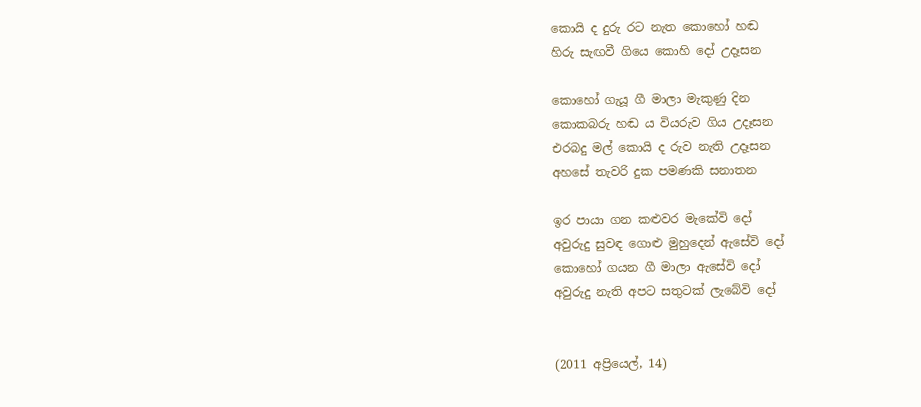කොයි ද දුරු රට නැත කොහෝ හඬ
හිරු සැඟවී ගියෙ කොහි දෝ උදෑසන

කොහෝ ගැයූ ගී මාලා මැකුණු දින
කොකබරු හඬ ය වියරුව ගිය උදෑසන
එරබදු මල් කොයි ද රුව නැති උදෑසන
අහසේ තැවරි දුක පමණකි සනාතන

ඉර පායා ගන කළුවර මැකේවි දෝ
අවුරුදු සුවඳ ගොළු මුහුදෙන් ඇසේවි දෝ
කොහෝ ගයන ගී මාලා ඇසේවි දෝ
අවුරුදු නැති අපට සතුටක් ලැබේවි දෝ


(2011 අප්‍රියෙල්, 14)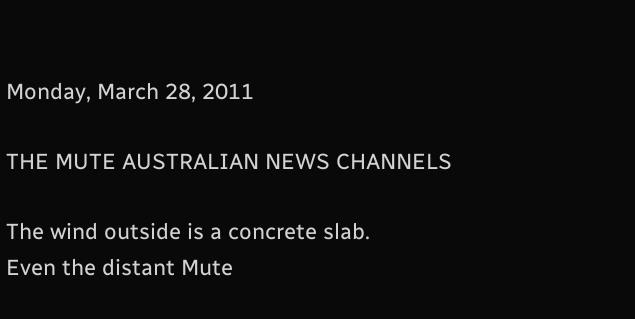Monday, March 28, 2011

THE MUTE AUSTRALIAN NEWS CHANNELS

The wind outside is a concrete slab.
Even the distant Mute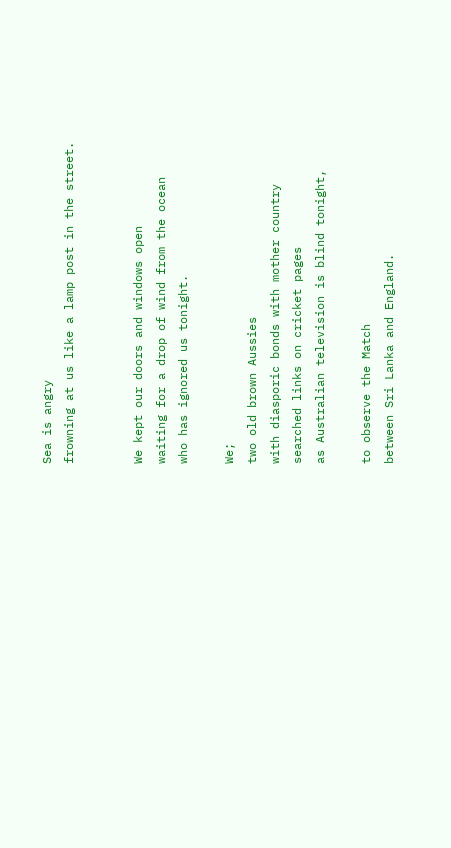Sea is angry
frowning at us like a lamp post in the street.


We kept our doors and windows open
waiting for a drop of wind from the ocean
who has ignored us tonight.

We;
two old brown Aussies
with diasporic bonds with mother country
searched links on cricket pages
as Australian television is blind tonight,

to observe the Match
between Sri Lanka and England.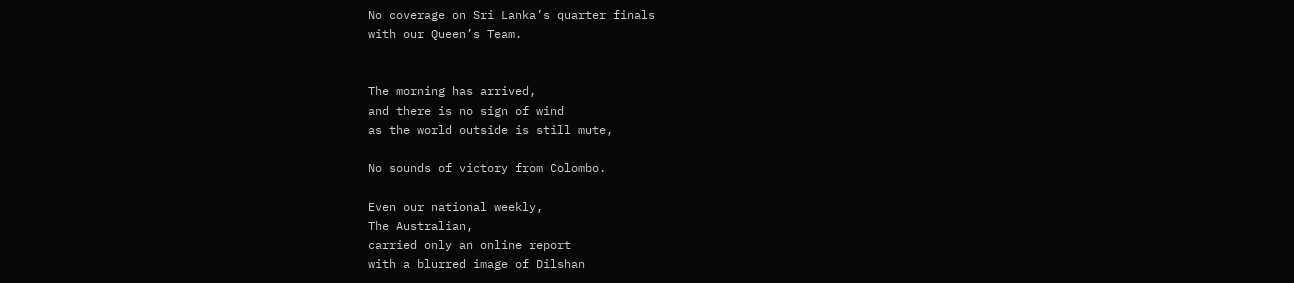No coverage on Sri Lanka’s quarter finals
with our Queen’s Team.


The morning has arrived,
and there is no sign of wind
as the world outside is still mute,

No sounds of victory from Colombo.

Even our national weekly,
The Australian,
carried only an online report
with a blurred image of Dilshan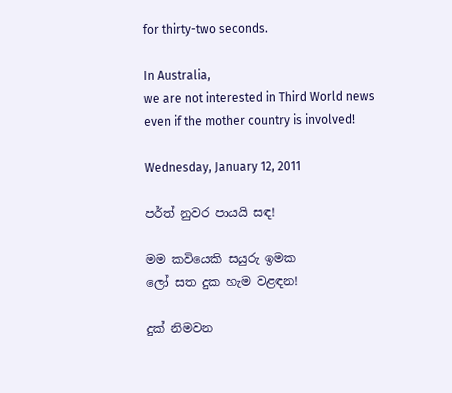for thirty-two seconds.

In Australia,
we are not interested in Third World news
even if the mother country is involved!

Wednesday, January 12, 2011

පර්ත් නුවර පායයි සඳ!

මම කවියෙකි සයුරු ඉමක
ලෝ සත දුක හැම වළඳන!

දුක් නිමවන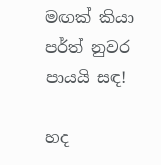මඟක් කියා
පර්ත් නුවර පායයි සඳ!

හද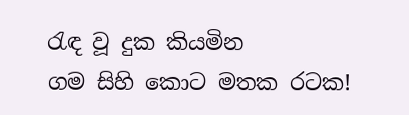රැඳ වූ දුක කියමින
ගම සිහි කොට මතක රටක!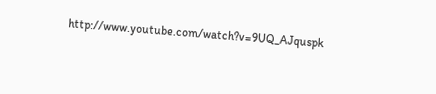http://www.youtube.com/watch?v=9UQ_AJquspk